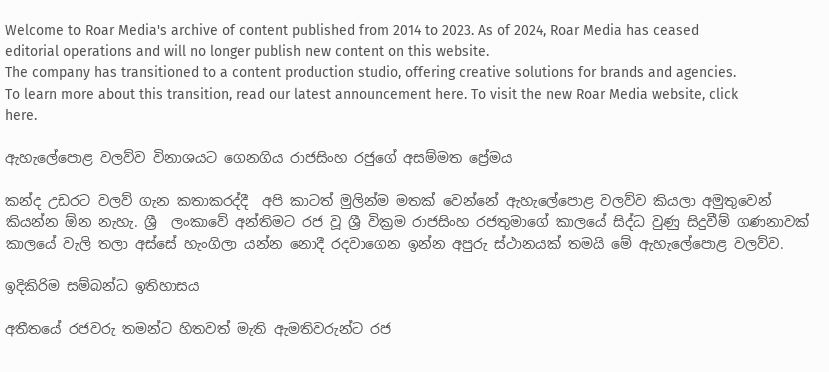Welcome to Roar Media's archive of content published from 2014 to 2023. As of 2024, Roar Media has ceased editorial operations and will no longer publish new content on this website.
The company has transitioned to a content production studio, offering creative solutions for brands and agencies.
To learn more about this transition, read our latest announcement here. To visit the new Roar Media website, click here.

ඇහැලේපොළ වලව්ව විනාශයට ගෙනගිය රාජසිංහ රජුගේ අසම්මත ප්‍රේමය

කන්ද උඩරට වලව් ගැන කතාකරද්දී  අපි කාටත් මුලින්ම මතක් වෙන්නේ ඇහැලේපොළ වලව්ව කියලා අමුතුවෙන් කියන්න ඕන නැහැ. ශ්‍රී  ලංකාවේ අන්තිමට රජ වූ ශ්‍රී වික්‍රම රාජසිංහ රජතුමාගේ කාලයේ සිද්ධ වුණු සිදුවීම් ගණනාවක් කාලයේ වැලි තලා අස්සේ හැංගිලා යන්න නොදී රදවාගෙන ඉන්න අපුරු ස්ථානයක් තමයි මේ ඇහැලේපොළ වලව්ව.

ඉදිකිරිම සම්බන්ධ ඉතිහාසය

අතීතයේ රජවරු තමන්ට හිතවත් මැති ඇමතිවරුන්ට රජ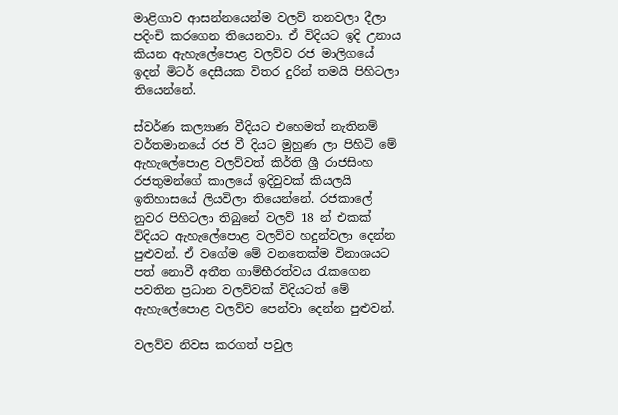මාළිගාව ආසන්නයෙන්ම වලව් තනවලා දීලා පදිංචි කරගෙන තියෙනවා. ඒ විදියට ඉදි උනාය කියන ඇහැලේපොළ වලව්ව රජ මාලිගයේ ඉදන් මිටර් දෙසීයක විතර දුරින් තමයි පිහිටලා තියෙන්නේ.

ස්වර්ණ කල්‍යාණ වීදියට එහෙමත් නැතිනම් වර්තමානයේ රජ වී දියට මුහුණ ලා පිහිටි මේ ඇහැලේපොළ වලව්වත් කිර්ති ශ්‍රී රාජසිංහ රජතුමන්ගේ කාලයේ ඉදිවුවක් කියලයි ඉතිහාසයේ ලියවිලා තියෙන්නේ. රජකාලේ නුවර පිහිටලා තිබුනේ වලව් 18 න් එකක් විදියට ඇහැලේපොළ වලව්ව හදුන්වලා දෙන්න පුළුවන්. ඒ වගේම මේ වනතෙක්ම විනාශයට පත් නොවී අතීත ගාම්භීරත්වය රැකගෙන පවතින ප්‍රධාන වලව්වක් විදියටත් මේ ඇහැලේපොළ වලව්ව පෙන්වා දෙන්න පුළුවන්.

වලව්ව නිවස කරගත් පවුල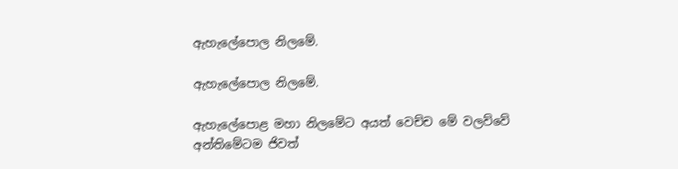ඇහැලේපොල නිලමේ.

ඇහැලේපොල නිලමේ.

ඇහැලේපොළ මහා නිලමේට අයත් වෙච්ච මේ වලව්වේ අන්තිමේටම ජිවත්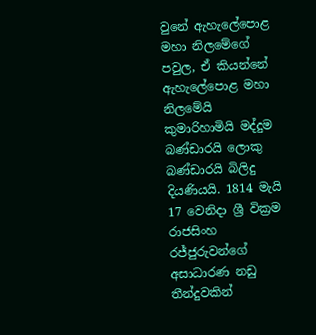වුනේ ඇහැලේපොළ මහා නිලමේගේ පවුල, ඒ කියන්නේ ඇහැලේපොළ මහා නිලමේයි කුමාරිහාමියි මද්දුම බණ්ඩාරයි ලොකු බණ්ඩාරයි බිලිදු දියණියයි. 1814 මැයි 17 වෙනිදා ශ්‍රී වික්‍රම රාජසිංහ රජ්ජුරුවන්ගේ අසාධාරණ නඩු තීන්දුවකින්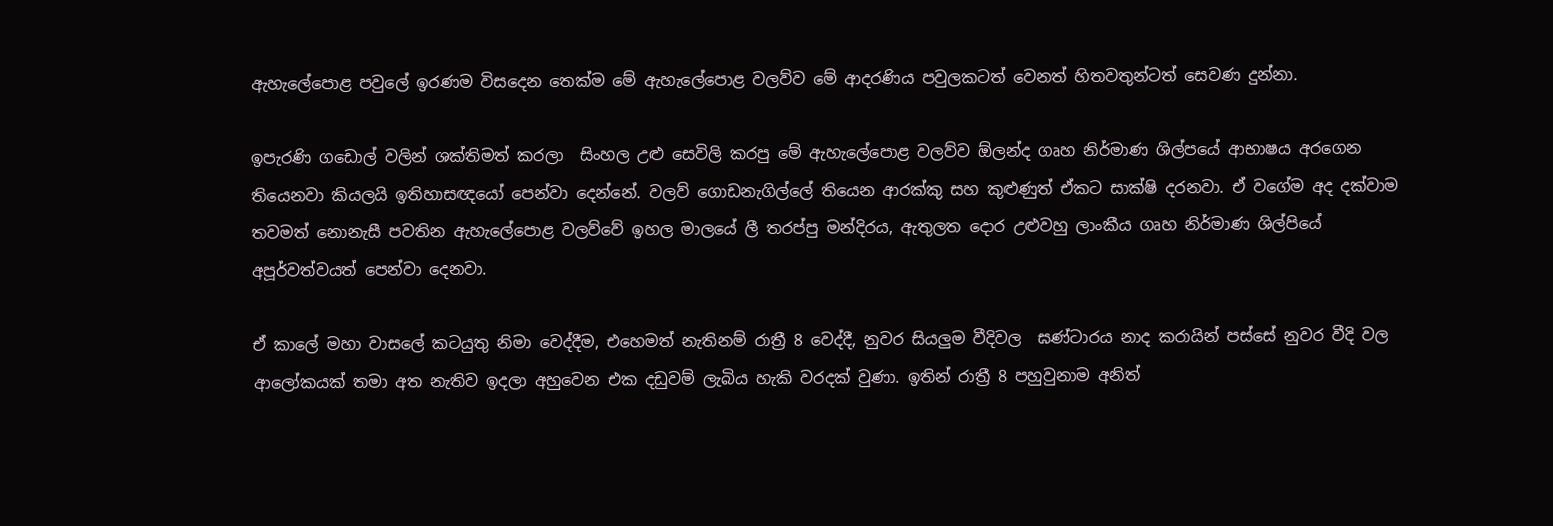ඇහැලේපොළ පවුලේ ඉරණම විසදෙන තෙක්ම මේ ඇහැලේපොළ වලව්ව මේ ආදරණිය පවුලකටත් වෙනත් හිතවතුන්ටත් සෙවණ දුන්නා.

ඉපැරණි ගඩොල් වලින් ශක්තිමත් කරලා  සිංහල උළු සෙවිලි කරපු මේ ඇහැලේපොළ වලව්ව ඕලන්ද ගෘහ නිර්මාණ ශිල්පයේ ආභාෂය අරගෙන තියෙනවා කියලයි ඉතිහාසඥයෝ පෙන්වා දෙන්නේ. වලව් ගොඩනැගිල්ලේ තියෙන ආරක්කු සහ කුළුණුත් ඒකට සාක්ෂි දරනවා. ඒ වගේම අද දක්වාම තවමත් නොනැසී පවතින ඇහැලේපොළ වලව්වේ ඉහල මාලයේ ලී තරප්පු මන්දිරය, ඇතුලත දොර උළුවහු ලාංකීය ගෘහ නිර්මාණ ශිල්පියේ අපූර්වත්වයත් පෙන්වා දෙනවා.

ඒ කාලේ මහා වාසලේ කටයුතු නිමා වෙද්දීම, එහෙමත් නැතිනම් රාත්‍රී 8 වෙද්දී, නුවර සියලුම වීදිවල  ඝණ්ටාරය නාද කරායින් පස්සේ නුවර වීදි වල ආලෝකයක් තමා අත නැතිව ඉදලා අහුවෙන එක දඩුවම් ලැබිය හැකි වරදක් වුණා. ඉතින් රාත්‍රී 8 පහුවුනාම අනිත්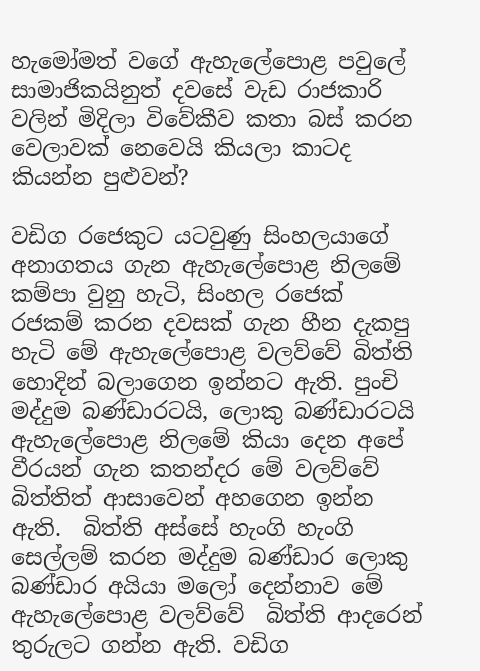හැමෝමත් වගේ ඇහැලේපොළ පවුලේ සාමාජිකයිනුත් දවසේ වැඩ රාජකාරි වලින් මිදිලා විවේකීව කතා බස් කරන වෙලාවක් නෙවෙයි කියලා කාටද කියන්න පුළුවන්?

වඩිග රජෙකුට යටවුණු සිංහලයාගේ අනාගතය ගැන ඇහැලේපොළ නිලමේ කම්පා වුනු හැටි, සිංහල රජෙක් රජකම් කරන දවසක් ගැන හීන දැකපු හැටි මේ ඇහැලේපොළ වලව්වේ බිත්ති හොදින් බලාගෙන ඉන්නට ඇති. පුංචි මද්දුම බණ්ඩාරටයි, ලොකු බණ්ඩාරටයි ඇහැලේපොළ නිලමේ කියා දෙන අපේ වීරයන් ගැන කතන්දර මේ වලව්වේ බිත්තිත් ආසාවෙන් අහගෙන ඉන්න ඇති.  බිත්ති අස්සේ හැංගි හැංගි සෙල්ලම් කරන මද්දුම බණ්ඩාර ලොකු බණ්ඩාර අයියා මලෝ දෙන්නාව මේ ඇහැලේපොළ වලව්වේ  බිත්ති ආදරෙන් තුරුලට ගන්න ඇති. වඩිග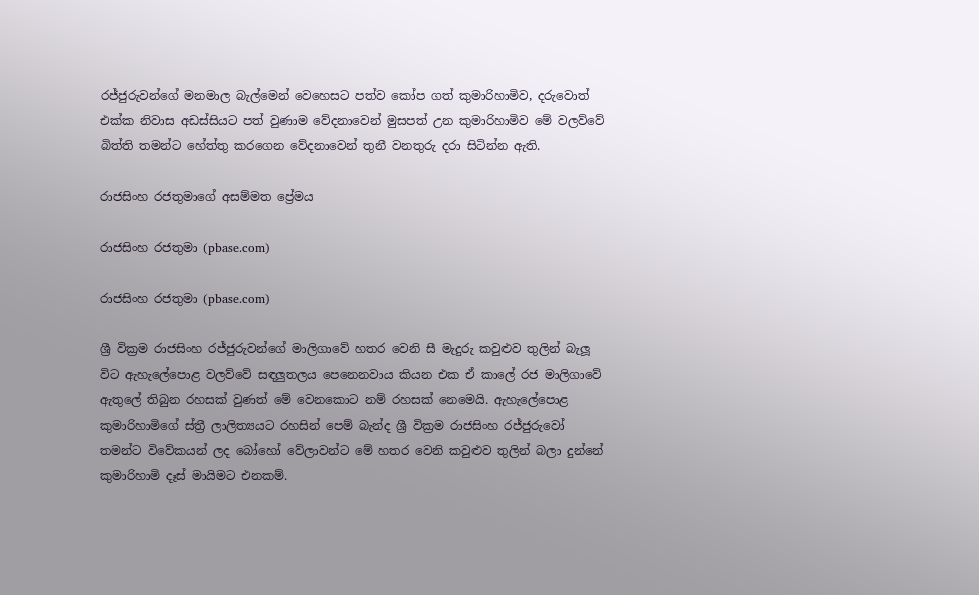රජ්ජුරුවන්ගේ මනමාල බැල්මෙන් වෙහෙසට පත්ව කෝප ගත් කුමාරිහාමිව, දරුවොත් එක්ක නිවාස අඩස්සියට පත් වුණාම වේදනාවෙන් මුසපත් උන කුමාරිහාමිව මේ වලව්වේ බිත්ති තමන්ට හේත්තු කරගෙන වේදනාවෙන් තුනී වනතුරු දරා සිටින්න ඇති.

රාජසිංහ රජතුමාගේ අසම්මත ප්‍රේමය

රාජසිංහ රජතුමා (pbase.com)

රාජසිංහ රජතුමා (pbase.com)

ශ්‍රී වික්‍රම රාජසිංහ රජ්ජුරුවන්ගේ මාලිගාවේ හතර වෙනි සී මැදුරු කවුළුව තුලින් බැලූ විට ඇහැලේපොළ වලව්වේ සඳලුතලය පෙනෙනවාය කියන එක ඒ කාලේ රජ මාලිගාවේ ඇතුලේ තිබුන රහසක් වුණත් මේ වෙනකොට නම් රහසක් නෙමෙයි. ඇහැලේපොළ කුමාරිහාමිගේ ස්ත්‍රී ලාලිත්‍යයට රහසින් පෙම් බැන්ද ශ්‍රී වික්‍රම රාජසිංහ රජ්ජුරුවෝ තමන්ට විවේකයන් ලද බෝහෝ වේලාවන්ට මේ හතර වෙනි කවුළුව තුලින් බලා දුන්නේ කුමාරිහාමි දෑස් මායිමට එනකම්.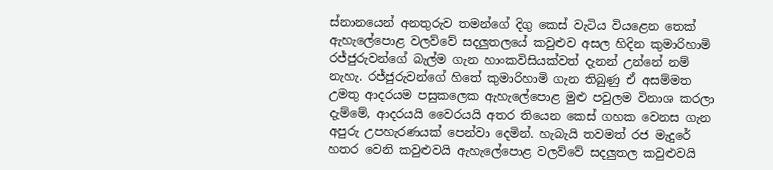ස්නානයෙන් අනතුරුව තමන්ගේ දිගු කෙස් වැටිය වියළෙන තෙක් ඇහැලේපොළ වලව්වේ සදලුතලයේ කවුළුව අසල හිදින කුමාරිහාමි රජ්ජුරුවන්ගේ බැල්ම ගැන හාංකවිසියක්වත් දැනන් උන්නේ නම් නැහැ. රජ්ජුරුවන්ගේ හිතේ කුමාරිහාමි ගැන තිබුණු ඒ අසම්මත උමතු ආදරයම පසුකලෙක ඇහැලේපොළ මුළු පවුලම විනාශ කරලා දැම්මේ, ආදරයයි වෛරයයි අතර තියෙන කෙස් ගහක වෙනස ගැන අපුරු උපහැරණයක් පෙන්වා දෙමින්. හැබැයි තවමත් රජ මැදුරේ හතර වෙනි කවුළුවයි ඇහැලේපොළ වලව්වේ සදලුතල කවුළුවයි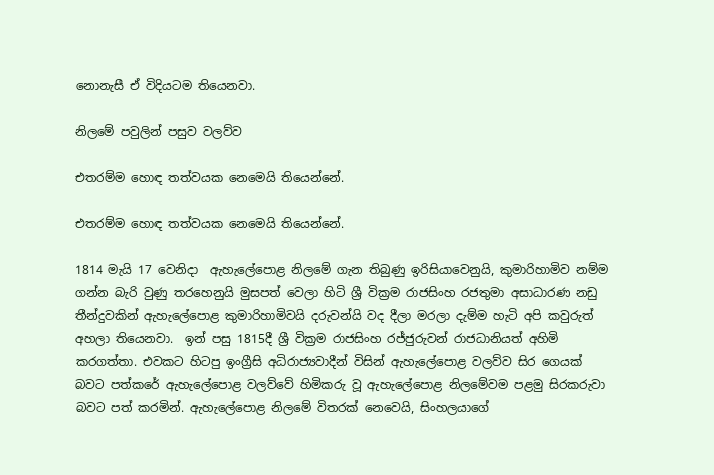නොනැසී ඒ විදියටම තියෙනවා.

නිලමේ පවුලින් පසුව වලව්ව

එතරම්ම හොඳ තත්වයක නෙමෙයි තියෙන්නේ.

එතරම්ම හොඳ තත්වයක නෙමෙයි තියෙන්නේ.

1814 මැයි 17 වෙනිදා  ඇහැලේපොළ නිලමේ ගැන තිබුණු ඉරිසියාවෙනුයි, කුමාරිහාමිව නම්ම ගන්න බැරි වුණු තරහෙනුයි මුසපත් වෙලා හිටි ශ්‍රී වික්‍රම රාජසිංහ රජතුමා අසාධාරණ නඩු තීන්දුවකින් ඇහැලේපොළ කුමාරිහාමිවයි දරුවන්යි වද දීලා මරලා දැම්ම හැටි අපි කවුරුත් අහලා තියෙනවා.  ඉන් පසු 1815දී ශ්‍රී වික්‍රම රාජසිංහ රජ්ජුරුවන් රාජධානියත් අහිමි කරගත්තා. එවකට හිටපු ඉංග්‍රීසි අධිරාජ්‍යවාදීන් විසින් ඇහැලේපොළ වලව්ව සිර ගෙයක්  බවට පත්කරේ ඇහැලේපොළ වලව්වේ හිමිකරු වූ ඇහැලේපොළ නිලමේවම පළමු සිරකරුවා බවට පත් කරමින්. ඇහැලේපොළ නිලමේ විතරක් නෙවෙයි, සිංහලයාගේ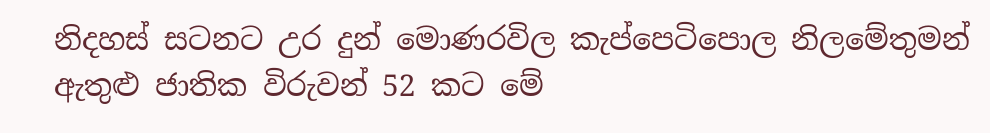නිදහස් සටනට උර දුන් මොණරවිල කැප්පෙටිපොල නිලමේතුමන් ඇතුළු ජාතික විරුවන් 52 කට මේ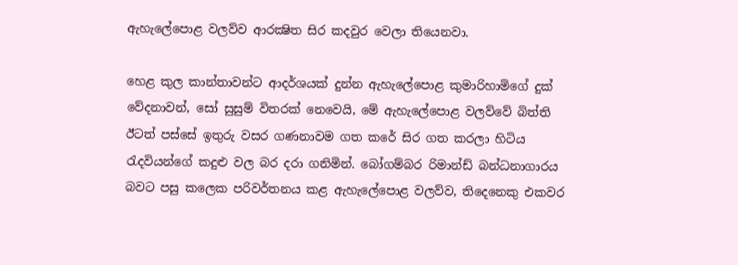ඇහැලේපොළ වලව්ව ආරක්‍ෂිත සිර කදවුර වෙලා තියෙනවා.

හෙළ කුල කාන්තාවන්ට ආදර්ශයක් දුන්න ඇහැලේපොළ කුමාරිහාමිගේ දුක් වේදනාවන්, සෝ සුසුම් විතරක් නෙවෙයි, මේ ඇහැලේපොළ වලව්වේ බිත්ති ඊටත් පස්සේ ඉතුරු වසර ගණනාවම ගත කරේ සිර ගත කරලා හිටිය රැදවියන්ගේ කදුළු වල බර දරා ගනිමින්. බෝගම්බර රිමාන්ඩ් බන්ධනාගාරය බවට පසු කලෙක පරිවර්තනය කළ ඇහැලේපොළ වලව්ව, තිදෙනෙකු එකවර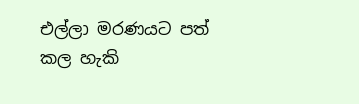එල්ලා මරණයට පත් කල හැකි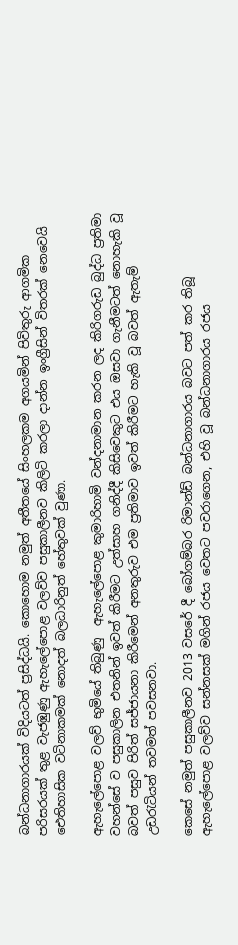බන්ධනාගාරයක් විදියටත් ප්‍රසිද්ධයි. කොහොම නමුත් අතීතයේ සිංහලකම අගයමින් පිවිතුරු ආගමික පරිසරයක් තුළ වැජඹුණු ඇහැලේපොළ වලව්ව පසුකාලීනව කිලිටි කරලා දාන්න ඉංග්‍රීසින් විතරක් නෙවෙයි ඓතිහාසික වටිනාකමක් නොදත් බලධාරිනුත් හේතුවක් වුණා.

ඇහැලේපොළ වලව් භුමියේ තිබුණු  ඇහැලේපොළ කුමාරිහාමි වන්දනාමාන කරන ලද කිරිගරුඩ බුද්ධ ප්‍රතිමා වහන්සේ ව පසුකාලින එතනින් ඉවත් කිරීමට උත්සාහ ගනිද්දී කිසිවෙකුට එය ඔසවා ගැනීමටත් නොහැකි වූ බවත් පසුව පිරිත් සජ්ජායනා කිරීමෙන් අනතුරුව එම ප්‍රතිමාව ඉවත් කිරීමට හැකි වූ බවත් ඇතැම් උඩරැටියන් තවමත් පවසනවා.

කෙසේ නමුත් පසුකාලීනව 2013 වසරේ දී බෝගම්බර රිමාන්ඩ් බන්ධනාගාරය බවට පත් කර තිබූ ඇහැලේපොළ වලව්ව සන්නසක් මගින් රජය වෙතට පවරාගෙන, එහි වූ බන්ධනාගාරය රජය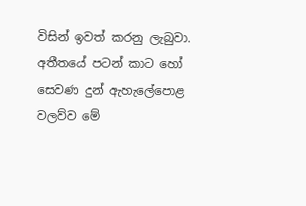විසින් ඉවත් කරනු ලැබුවා. අතීතයේ පටන් කාට හෝ සෙවණ දුන් ඇහැලේපොළ වලව්ව මේ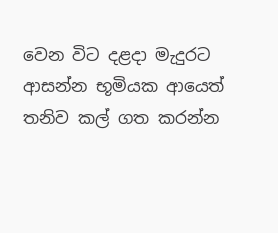වෙන විට දළදා මැදුරට ආසන්න භූමියක ආයෙත් තනිව කල් ගත කරන්න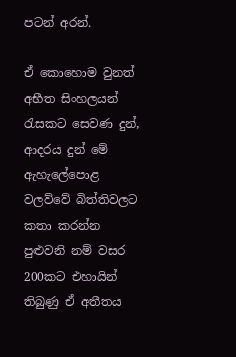පටන් අරන්.

ඒ කොහොම වුනත් අභීත සිංහලයන් රැසකට සෙවණ දුන්, ආදරය දුන් මේ ඇහැලේපොළ වලව්වේ බිත්තිවලට කතා කරන්න පුළුවනි නම් වසර 200කට එහායින් තිබුණු ඒ අතීතය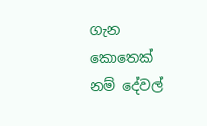ගැන කොතෙක් නම් දේවල්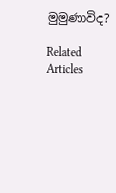මුමුණාවිද?

Related Articles